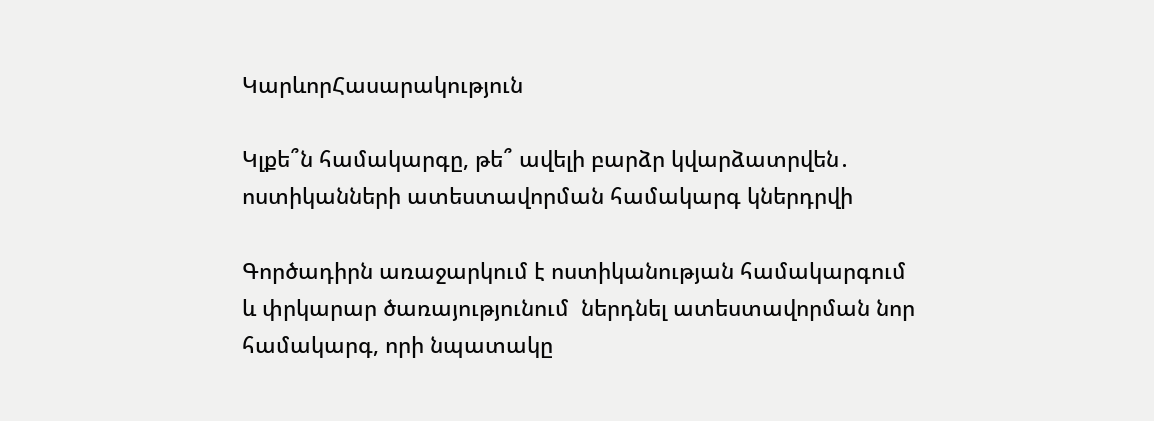ԿարևորՀասարակություն

Կլքե՞ն համակարգը, թե՞ ավելի բարձր կվարձատրվեն․ ոստիկանների ատեստավորման համակարգ կներդրվի

Գործադիրն առաջարկում է ոստիկանության համակարգում և փրկարար ծառայությունում  ներդնել ատեստավորման նոր համակարգ, որի նպատակը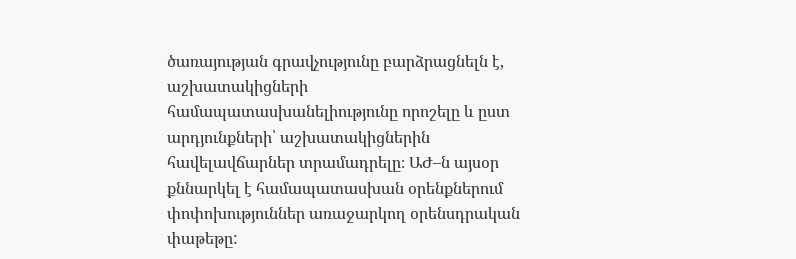ծառայության գրավչությունը բարձրացնելն է, աշխատակիցների համապատասխանելիությունը որոշելը և ըստ արդյունքների՝ աշխատակիցներին հավելավճարներ տրամադրելը։ ԱԺ–ն այսօր քննարկել է համապատասխան օրենքներում փոփոխություններ առաջարկող օրենսդրական փաթեթը: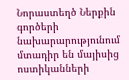Նորաստեղծ Ներքին գործերի նախարարությունում մտադիր են մայիսից ոստիկանների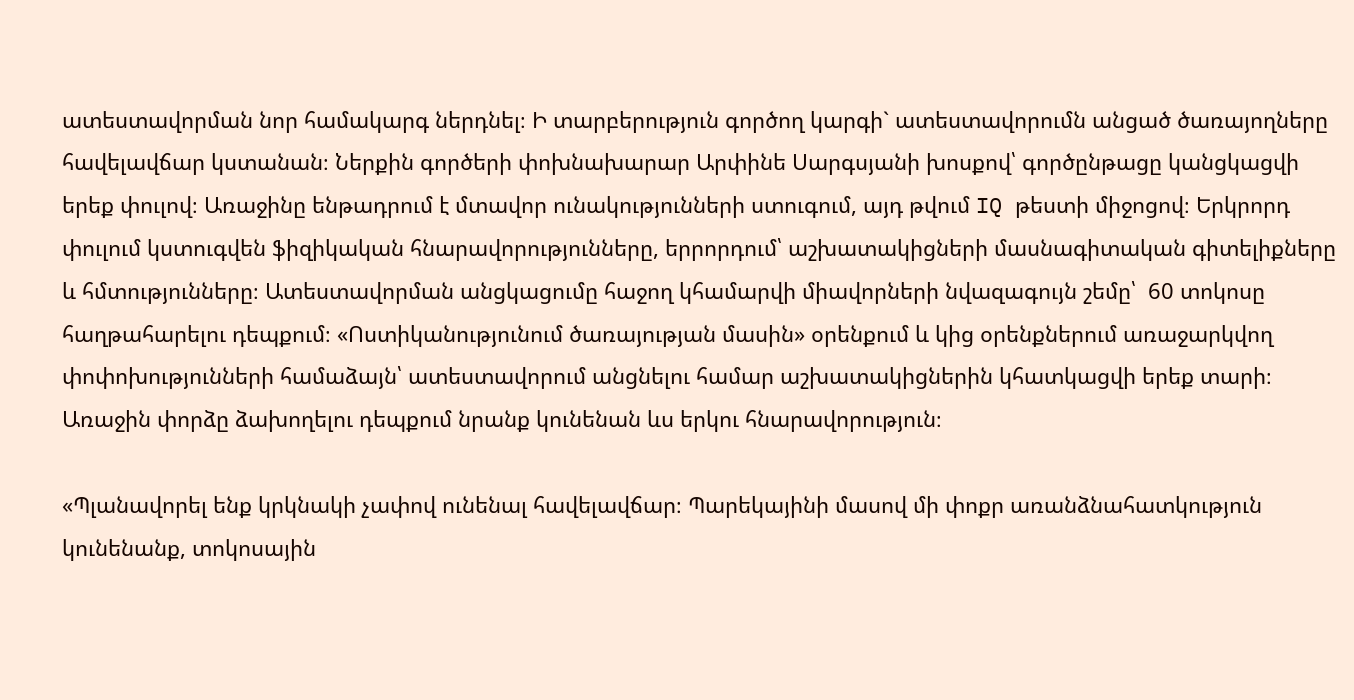ատեստավորման նոր համակարգ ներդնել։ Ի տարբերություն գործող կարգի` ատեստավորումն անցած ծառայողները հավելավճար կստանան։ Ներքին գործերի փոխնախարար Արփինե Սարգսյանի խոսքով՝ գործընթացը կանցկացվի երեք փուլով։ Առաջինը ենթադրում է մտավոր ունակությունների ստուգում, այդ թվում IQ թեստի միջոցով։ Երկրորդ փուլում կստուգվեն ֆիզիկական հնարավորությունները, երրորդում՝ աշխատակիցների մասնագիտական գիտելիքները և հմտությունները։ Ատեստավորման անցկացումը հաջող կհամարվի միավորների նվազագույն շեմը՝  60 տոկոսը հաղթահարելու դեպքում։ «Ոստիկանությունում ծառայության մասին» օրենքում և կից օրենքներում առաջարկվող փոփոխությունների համաձայն՝ ատեստավորում անցնելու համար աշխատակիցներին կհատկացվի երեք տարի։ Առաջին փորձը ձախողելու դեպքում նրանք կունենան ևս երկու հնարավորություն։

«Պլանավորել ենք կրկնակի չափով ունենալ հավելավճար։ Պարեկայինի մասով մի փոքր առանձնահատկություն կունենանք, տոկոսային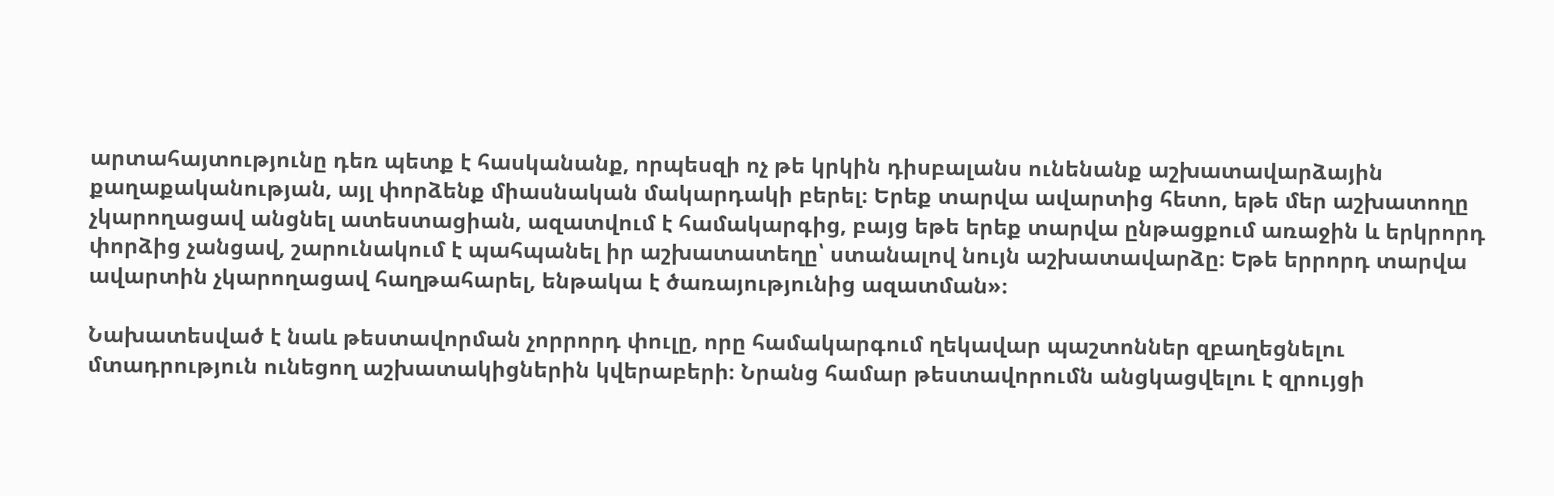արտահայտությունը դեռ պետք է հասկանանք, որպեսզի ոչ թե կրկին դիսբալանս ունենանք աշխատավարձային քաղաքականության, այլ փորձենք միասնական մակարդակի բերել։ Երեք տարվա ավարտից հետո, եթե մեր աշխատողը չկարողացավ անցնել ատեստացիան, ազատվում է համակարգից, բայց եթե երեք տարվա ընթացքում առաջին և երկրորդ փորձից չանցավ, շարունակում է պահպանել իր աշխատատեղը՝ ստանալով նույն աշխատավարձը։ Եթե երրորդ տարվա ավարտին չկարողացավ հաղթահարել, ենթակա է ծառայությունից ազատման»։

Նախատեսված է նաև թեստավորման չորրորդ փուլը, որը համակարգում ղեկավար պաշտոններ զբաղեցնելու մտադրություն ունեցող աշխատակիցներին կվերաբերի։ Նրանց համար թեստավորումն անցկացվելու է զրույցի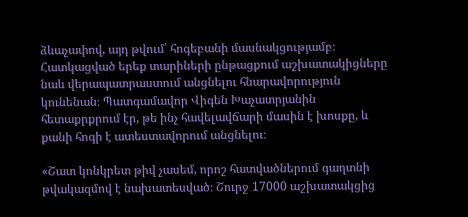ձևաչափով, այդ թվում՝ հոգեբանի մասնակցությամբ։ Հատկացված երեք տարիների ընթացքում աշխատակիցները նաև վերապատրաստում անցնելու հնարավորություն կունենան։ Պատգամավոր Վիգեն Խաչատրյանին հետաքրքրում էր, թե ինչ հավելավճարի մասին է խոսքը, և քանի հոգի է ատեստավորում անցնելու։

«Շատ կոնկրետ թիվ չասեմ, որոշ հատվածներում գաղտնի թվակազմով է նախատեսված։ Շուրջ 17000 աշխատակցից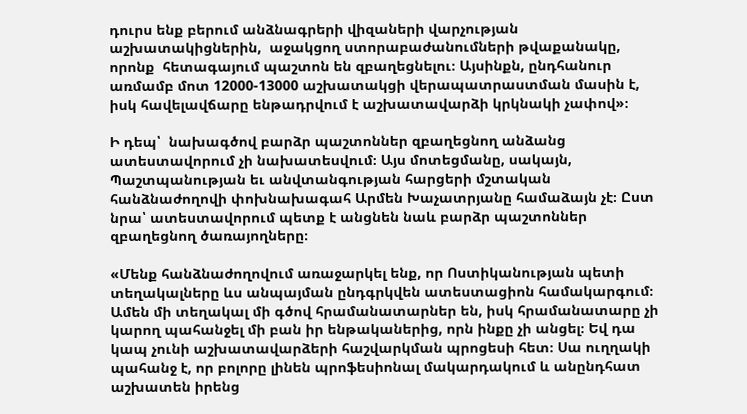դուրս ենք բերում անձնագրերի վիզաների վարչության աշխատակիցներին,  աջակցող ստորաբաժանումների թվաքանակը, որոնք  հետագայում պաշտոն են զբաղեցնելու։ Այսինքն, ընդհանուր առմամբ մոտ 12000-13000 աշխատակցի վերապատրաստման մասին է, իսկ հավելավճարը ենթադրվում է աշխատավարձի կրկնակի չափով»։

Ի դեպ՝  նախագծով բարձր պաշտոններ զբաղեցնող անձանց ատեստավորում չի նախատեսվում։ Այս մոտեցմանը, սակայն, Պաշտպանության եւ անվտանգության հարցերի մշտական հանձնաժողովի փոխնախագահ Արմեն Խաչատրյանը համաձայն չէ։ Ըստ նրա՝ ատեստավորում պետք է անցնեն նաև բարձր պաշտոններ զբաղեցնող ծառայողները։

«Մենք հանձնաժողովում առաջարկել ենք, որ Ոստիկանության պետի տեղակալները ևս անպայման ընդգրկվեն ատեստացիոն համակարգում։  Ամեն մի տեղակալ մի գծով հրամանատարներ են, իսկ հրամանատարը չի կարող պահանջել մի բան իր ենթականերից, որն ինքը չի անցել։ Եվ դա կապ չունի աշխատավարձերի հաշվարկման պրոցեսի հետ։ Սա ուղղակի պահանջ է, որ բոլորը լինեն պրոֆեսիոնալ մակարդակում և անընդհատ աշխատեն իրենց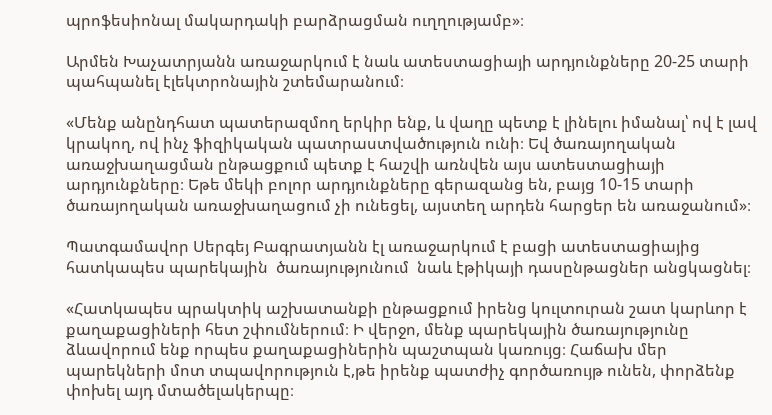պրոֆեսիոնալ մակարդակի բարձրացման ուղղությամբ»։

Արմեն Խաչատրյանն առաջարկում է նաև ատեստացիայի արդյունքները 20-25 տարի պահպանել էլեկտրոնային շտեմարանում։

«Մենք անընդհատ պատերազմող երկիր ենք, և վաղը պետք է լինելու իմանալ՝ ով է լավ կրակող, ով ինչ ֆիզիկական պատրաստվածություն ունի։ Եվ ծառայողական առաջխաղացման ընթացքում պետք է հաշվի առնվեն այս ատեստացիայի արդյունքները։ Եթե մեկի բոլոր արդյունքները գերազանց են, բայց 10-15 տարի ծառայողական առաջխաղացում չի ունեցել, այստեղ արդեն հարցեր են առաջանում»։

Պատգամավոր Սերգեյ Բագրատյանն էլ առաջարկում է բացի ատեստացիայից հատկապես պարեկային  ծառայությունում  նաև էթիկայի դասընթացներ անցկացնել։

«Հատկապես պրակտիկ աշխատանքի ընթացքում իրենց կուլտուրան շատ կարևոր է քաղաքացիների հետ շփումներում։ Ի վերջո, մենք պարեկային ծառայությունը ձևավորում ենք որպես քաղաքացիներին պաշտպան կառույց։ Հաճախ մեր պարեկների մոտ տպավորություն է,թե իրենք պատժիչ գործառույթ ունեն, փորձենք փոխել այդ մտածելակերպը։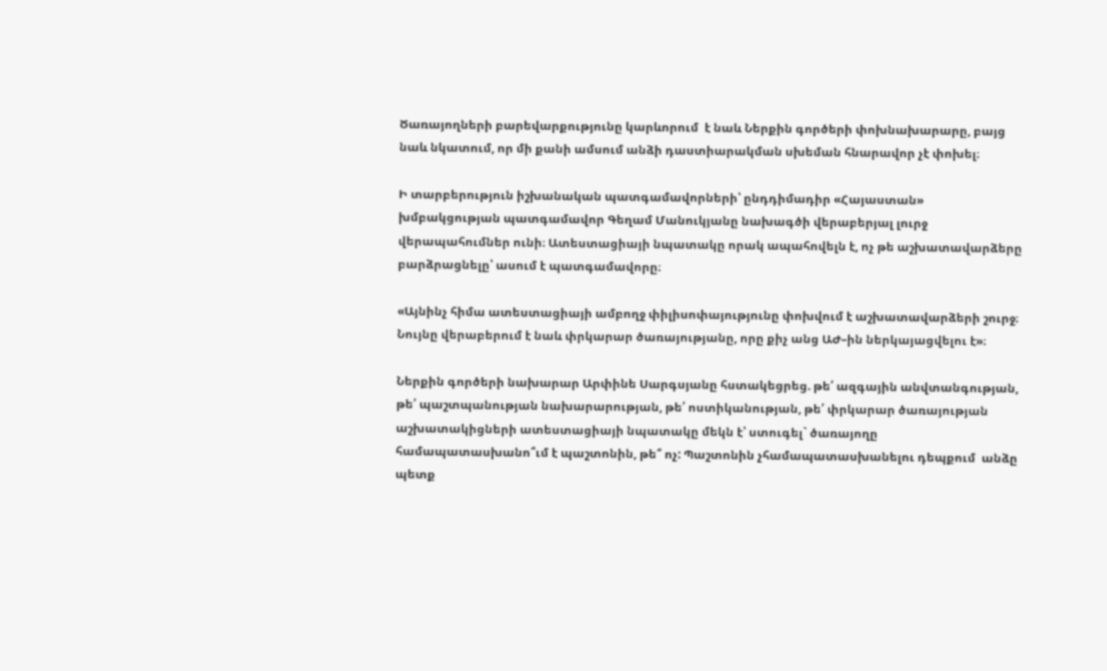Ծառայողների բարեվարքությունը կարևորում  է նաև Ներքին գործերի փոխնախարարը, բայց նաև նկատում, որ մի քանի ամսում անձի դաստիարակման սխեման հնարավոր չէ փոխել։

Ի տարբերություն իշխանական պատգամավորների՝ ընդդիմադիր «Հայաստան» խմբակցության պատգամավոր Գեղամ Մանուկյանը նախագծի վերաբերյալ լուրջ վերապահումներ ունի։ Ատեստացիայի նպատակը որակ ապահովելն է, ոչ թե աշխատավարձերը բարձրացնելը՝ ասում է պատգամավորը։

«Այնինչ հիմա ատեստացիայի ամբողջ փիլիսոփայությունը փոխվում է աշխատավարձերի շուրջ։ Նույնը վերաբերում է նաև փրկարար ծառայությանը, որը քիչ անց ԱԺ–ին ներկայացվելու է»։

Ներքին գործերի նախարար Արփինե Սարգսյանը հստակեցրեց. թե՛ ազգային անվտանգության, թե՛ պաշտպանության նախարարության, թե՛ ոստիկանության, թե՛ փրկարար ծառայության աշխատակիցների ատեստացիայի նպատակը մեկն է՝ ստուգել` ծառայողը համապատասխանո՞ւմ է պաշտոնին, թե՞ ոչ: Պաշտոնին չհամապատասխանելու դեպքում  անձը պետք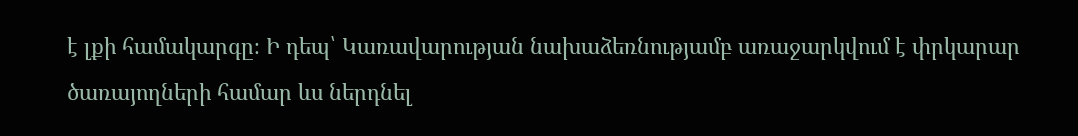է լքի համակարգը։ Ի դեպ՝ Կառավարության նախաձեռնությամբ առաջարկվում է փրկարար ծառայողների համար ևս ներդնել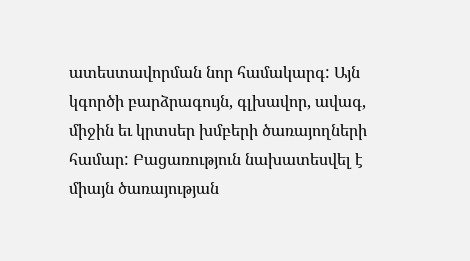ատեստավորման նոր համակարգ: Այն կգործի բարձրագույն, գլխավոր, ավագ, միջին եւ կրտսեր խմբերի ծառայողների համար: Բացառություն նախատեսվել է միայն ծառայության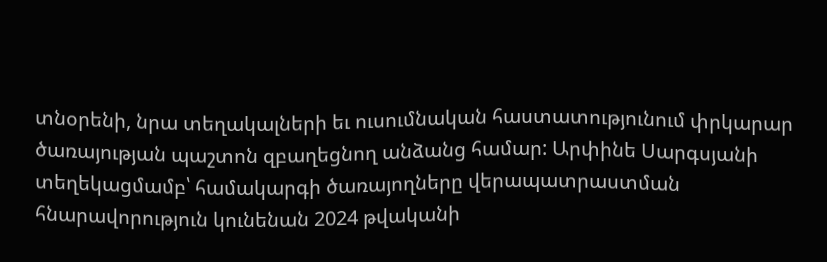տնօրենի, նրա տեղակալների եւ ուսումնական հաստատությունում փրկարար ծառայության պաշտոն զբաղեցնող անձանց համար: Արփինե Սարգսյանի տեղեկացմամբ՝ համակարգի ծառայողները վերապատրաստման հնարավորություն կունենան 2024 թվականի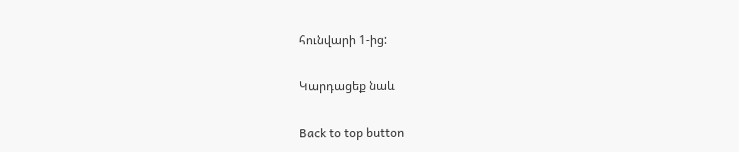հունվարի 1-ից:

Կարդացեք նաև

Back to top button